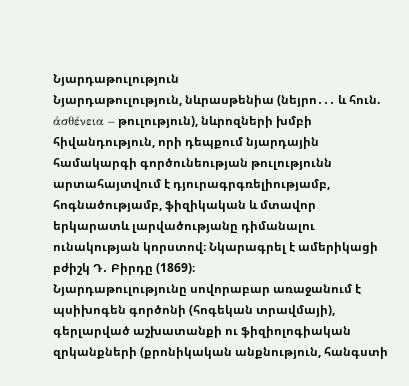Նյարդաթուլություն
Նյարդաթուլություն, նևրասթենիա (նեյրո․․․ և հուն. άσθένεια – թուլություն), նևրոզների խմբի հիվանդություն, որի դեպքում նյարդային համակարգի գործունեության թուլությունն արտահայտվում է դյուրագրգռելիությամբ, հոգնածությամբ, ֆիզիկական և մտավոր երկարատև լարվածությանը դիմանալու ունակության կորստով։ Նկարագրել է ամերիկացի բժիշկ Դ․ Բիրդը (1869)։
Նյարդաթուլությունը սովորաբար առաջանում է պսիխոգեն գործոնի (հոգեկան տրավմայի), գերլարված աշխատանքի ու ֆիզիոլոգիական զրկանքների (քրոնիկական անքնություն, հանգստի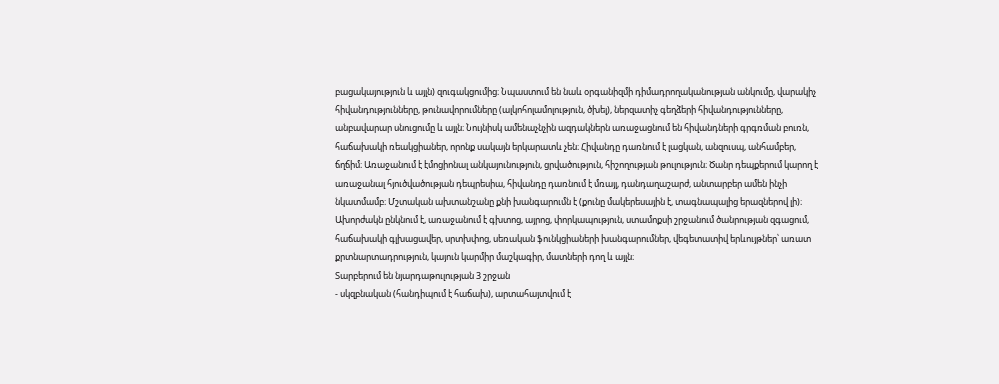բացակայություն և այլն) զուգակցումից։ Նպաստում են նաև օրգանիզմի դիմադրողականության անկումը, վարակիչ հիվանդությունները, թունավորումները (ալկոհոլամոլություն, ծխել), ներզատիչ գեղձերի հիվանդությունները, անբավարար սնուցումը և այլն։ Նույնիսկ ամենաչնչին ազդակներն առաջացնում են հիվանդների գրգռման բուռն, հաճախակի ռեակցիաներ, որոնք սակայն երկարատև չեն։ Հիվանդը դառնում է լացկան, անզուսպ, անհամբեր, ճղճիմ։ Առաջանում է էմոցիոնալ անկայունություն, ցրվածություն, հիշողության թուլություն։ Ծանր դեպքերում կարող է առաջանալ հյուծվածության դեպրեսիա, հիվանդը դառնում է մռայլ, դանդաղաշարժ, անտարբեր ամեն ինչի նկատմամբ։ Մշտական ախտանշանը քնի խանգարումն է (քունը մակերեսային է, տագնապալից երազներով լի)։ Ախորժակն ընկնում է, առաջանում է գխտոց, այրոց, փորկապություն, ստամոքսի շրջանում ծանրության զգացում, հաճախակի գլխացավեր, սրտխփոց, սեռական ֆունկցիաների խանգարումներ, վեգետատիվ երևույթներ՝ առատ քրտնարտադրություն, կայուն կարմիր մաշկագիր, մատների դող և այլն։
Տարբերում են նյարդաթուլության 3 շրջան
- սկզբնական (հանդիպում է հաճախ), արտահայտվում է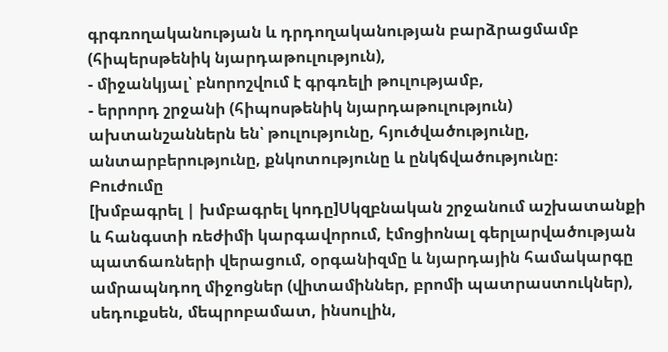գրգռողականության և դրդողականության բարձրացմամբ (հիպերսթենիկ նյարդաթուլություն),
- միջանկյալ՝ բնորոշվում է գրգռելի թուլությամբ,
- երրորդ շրջանի (հիպոսթենիկ նյարդաթուլություն) ախտանշաններն են՝ թուլությունը, հյուծվածությունը, անտարբերությունը, քնկոտությունը և ընկճվածությունը։
Բուժումը
[խմբագրել | խմբագրել կոդը]Սկզբնական շրջանում աշխատանքի և հանգստի ռեժիմի կարգավորում, էմոցիոնալ գերլարվածության պատճառների վերացում, օրգանիզմը և նյարդային համակարգը ամրապնդող միջոցներ (վիտամիններ, բրոմի պատրաստուկներ), սեդուքսեն, մեպրոբամատ, ինսուլին,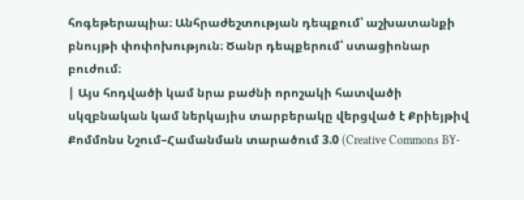հոգեթերապիա։ Անհրաժեշտության դեպքում՝ աշխատանքի բնույթի փոփոխություն։ Ծանր դեպքերում՝ ստացիոնար բուժում։
| Այս հոդվածի կամ նրա բաժնի որոշակի հատվածի սկզբնական կամ ներկայիս տարբերակը վերցված է Քրիեյթիվ Քոմմոնս Նշում–Համանման տարածում 3.0 (Creative Commons BY-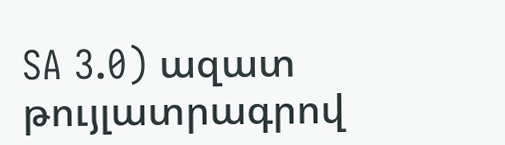SA 3.0) ազատ թույլատրագրով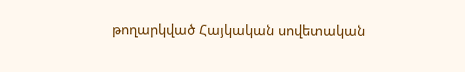թողարկված Հայկական սովետական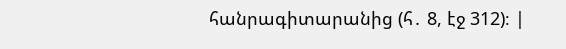հանրագիտարանից (հ․ 8, էջ 312)։ |